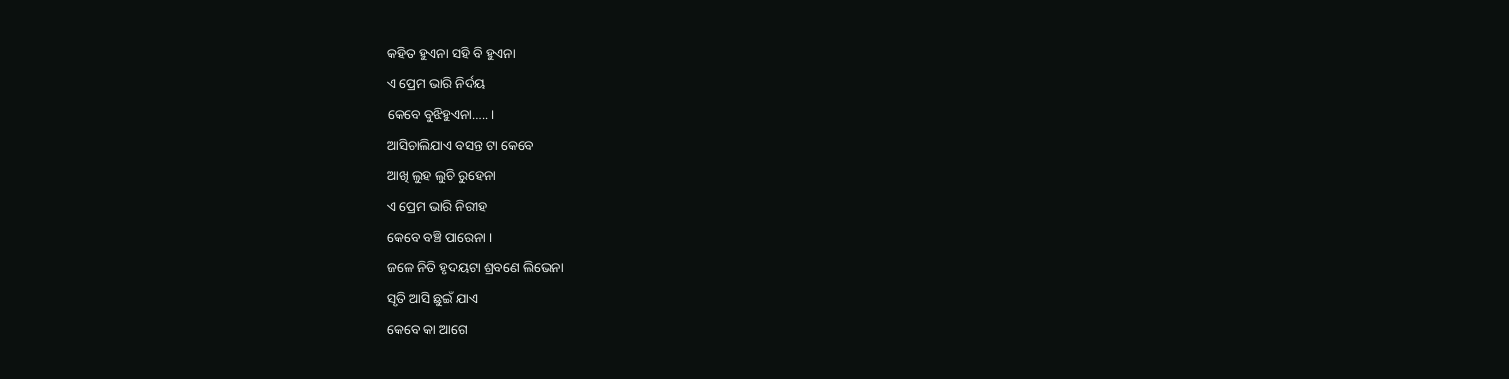କହିତ ହୁଏନା ସହି ବି ହୁଏନା
ଏ ପ୍ରେମ ଭାରି ନିର୍ଦୟ
କେବେ ବୁଝିହୁଏନା….. ।
ଆସିଚାଲିଯାଏ ବସନ୍ତ ଟା କେବେ
ଆଖି ଲୁହ ଲୁଚି ରୁହେନା
ଏ ପ୍ରେମ ଭାରି ନିରୀହ
କେବେ ବଞ୍ଚି ପାରେନା ।
ଜଳେ ନିତି ହୃଦୟଟା ଶ୍ରବଣେ ଲିଭେନା
ସୃତି ଆସି ଛୁଇଁ ଯାଏ
କେବେ କା ଆଗେ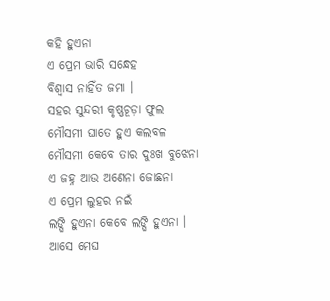କହି ହୁଏନା
ଏ ପ୍ରେମ ଭାରି ସନ୍ଧେହ
ବିଶ୍ୱାସ ନାହିଁତ ଜମା ।
ସହର ସୁନ୍ଦରୀ କୃଷ୍ଣଚୂଡ଼ା ଫୁଲ
ମୌସମୀ ଘାତେ ହୁଏ କଲବଳ
ମୌସମୀ କେବେ ତାର ଦୁଃଖ ବୁଝେନା
ଏ ଜହ୍ନ ଆଉ ଅଣେନା ଜୋଛନା
ଏ ପ୍ରେମ ଲୁହର ନଇଁ
ଲଙ୍ଘି ହୁଏନା କେବେ ଲଙ୍ଘି ହୁଏନା ।
ଆସେ ମେଘ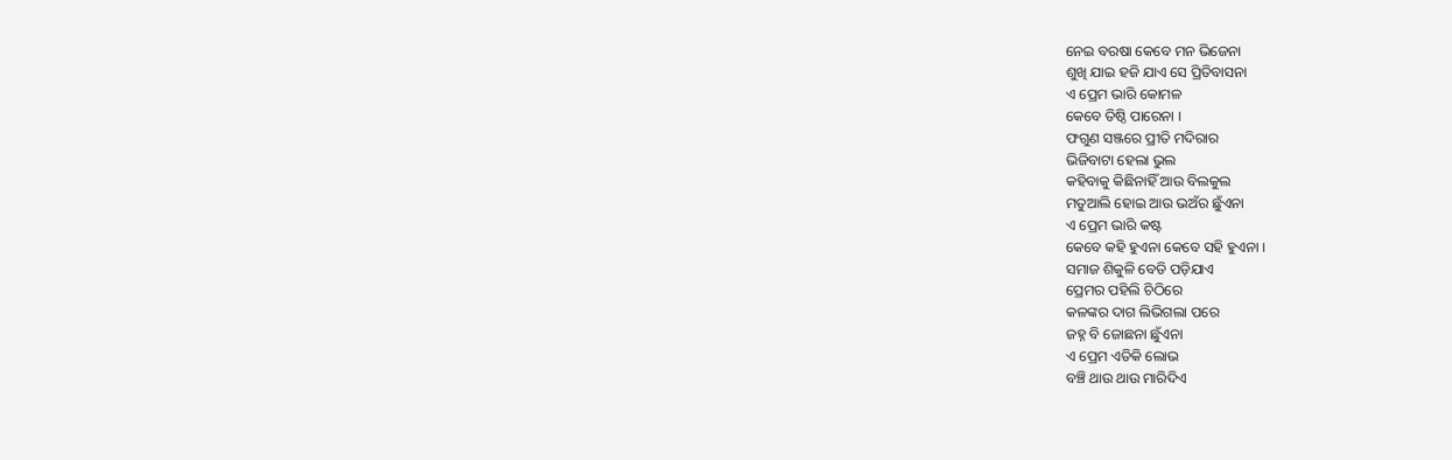ନେଇ ବରଷା କେବେ ମନ ଭିଜେନା
ଶୁଖି ଯାଇ ହଜି ଯାଏ ସେ ପ୍ରିତିବାସନା
ଏ ପ୍ରେମ ଭାରି କୋମଳ
କେବେ ତିଷ୍ଠି ପାରେନା ।
ଫଗୁଣ ସଞ୍ଜରେ ପ୍ରୀତି ମଦିରାର
ଭିଜିବାଟା ହେଲା ଭୁଲ
କହିବାକୁ କିଛିନାହିଁ ଆଉ ବିଲକୁଲ
ମତୁଆଲି ହୋଇ ଆଉ ଭଅଁର ଛୁଁଏନା
ଏ ପ୍ରେମ ଭାରି କଷ୍ଟ
କେବେ କହି ହୁଏନା କେବେ ସହି ହୁଏନା ।
ସମାଜ ଶିକୁଳି ବେଡି ପଡ଼ିଯାଏ
ପ୍ରେମର ପହିଲି ଚିଠିରେ
କଳଙ୍କର ଦାଗ ଲିଭିଗଲା ପରେ
ଜହ୍ନ ବି ଜୋଛନା ଛୁଁଏନା
ଏ ପ୍ରେମ ଏତିକି ଲୋଭ
ବଞ୍ଚି ଥାଉ ଥାଉ ମାରିଦିଏ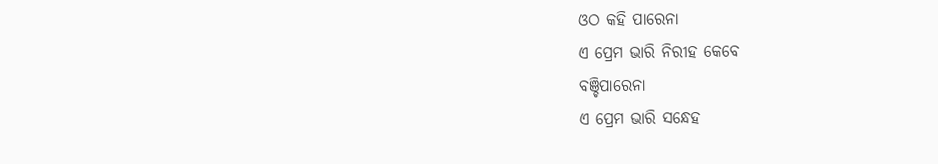ଓଠ କହି ପାରେନା
ଏ ପ୍ରେମ ଭାରି ନିରୀହ କେବେ
ବଞ୍ଚିପାରେନା
ଏ ପ୍ରେମ ଭାରି ସନ୍ଧେହ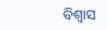ବିଶ୍ୱାସ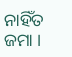ନାହିଁତ ଜମା ।